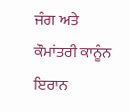ਜੰਗ ਅਤੇ ਕੌਮਾਂਤਰੀ ਕਾਨੂੰਨ
ਇਰਾਨ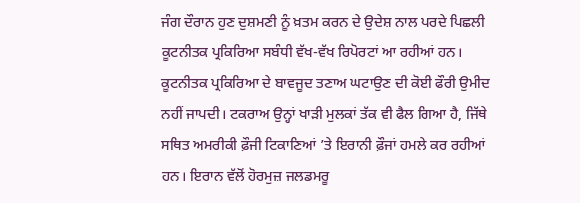ਜੰਗ ਦੌਰਾਨ ਹੁਣ ਦੁਸ਼ਮਣੀ ਨੂੰ ਖ਼ਤਮ ਕਰਨ ਦੇ ਉਦੇਸ਼ ਨਾਲ ਪਰਦੇ ਪਿਛਲੀ ਕੂਟਨੀਤਕ ਪ੍ਰਕਿਰਿਆ ਸਬੰਧੀ ਵੱਖ-ਵੱਖ ਰਿਪੋਰਟਾਂ ਆ ਰਹੀਆਂ ਹਨ। ਕੂਟਨੀਤਕ ਪ੍ਰਕਿਰਿਆ ਦੇ ਬਾਵਜੂਦ ਤਣਾਅ ਘਟਾਉਣ ਦੀ ਕੋਈ ਫੌਰੀ ਉਮੀਦ ਨਹੀਂ ਜਾਪਦੀ। ਟਕਰਾਅ ਉਨ੍ਹਾਂ ਖਾੜੀ ਮੁਲਕਾਂ ਤੱਕ ਵੀ ਫੈਲ ਗਿਆ ਹੈ, ਜਿੱਥੇ ਸਥਿਤ ਅਮਰੀਕੀ ਫ਼ੌਜੀ ਟਿਕਾਣਿਆਂ ’ਤੇ ਇਰਾਨੀ ਫ਼ੌਜਾਂ ਹਮਲੇ ਕਰ ਰਹੀਆਂ ਹਨ। ਇਰਾਨ ਵੱਲੋਂ ਹੋਰਮੁਜ਼ ਜਲਡਮਰੂ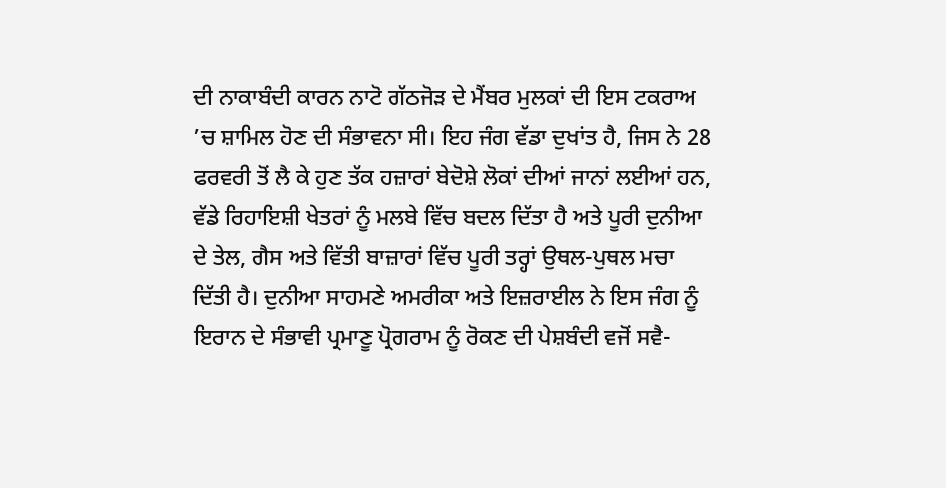ਦੀ ਨਾਕਾਬੰਦੀ ਕਾਰਨ ਨਾਟੋ ਗੱਠਜੋੜ ਦੇ ਮੈਂਬਰ ਮੁਲਕਾਂ ਦੀ ਇਸ ਟਕਰਾਅ ’ਚ ਸ਼ਾਮਿਲ ਹੋਣ ਦੀ ਸੰਭਾਵਨਾ ਸੀ। ਇਹ ਜੰਗ ਵੱਡਾ ਦੁਖਾਂਤ ਹੈ, ਜਿਸ ਨੇ 28 ਫਰਵਰੀ ਤੋਂ ਲੈ ਕੇ ਹੁਣ ਤੱਕ ਹਜ਼ਾਰਾਂ ਬੇਦੋਸ਼ੇ ਲੋਕਾਂ ਦੀਆਂ ਜਾਨਾਂ ਲਈਆਂ ਹਨ, ਵੱਡੇ ਰਿਹਾਇਸ਼ੀ ਖੇਤਰਾਂ ਨੂੰ ਮਲਬੇ ਵਿੱਚ ਬਦਲ ਦਿੱਤਾ ਹੈ ਅਤੇ ਪੂਰੀ ਦੁਨੀਆ ਦੇ ਤੇਲ, ਗੈਸ ਅਤੇ ਵਿੱਤੀ ਬਾਜ਼ਾਰਾਂ ਵਿੱਚ ਪੂਰੀ ਤਰ੍ਹਾਂ ਉਥਲ-ਪੁਥਲ ਮਚਾ ਦਿੱਤੀ ਹੈ। ਦੁਨੀਆ ਸਾਹਮਣੇ ਅਮਰੀਕਾ ਅਤੇ ਇਜ਼ਰਾਈਲ ਨੇ ਇਸ ਜੰਗ ਨੂੰ ਇਰਾਨ ਦੇ ਸੰਭਾਵੀ ਪ੍ਰਮਾਣੂ ਪ੍ਰੋਗਰਾਮ ਨੂੰ ਰੋਕਣ ਦੀ ਪੇਸ਼ਬੰਦੀ ਵਜੋਂ ਸਵੈ-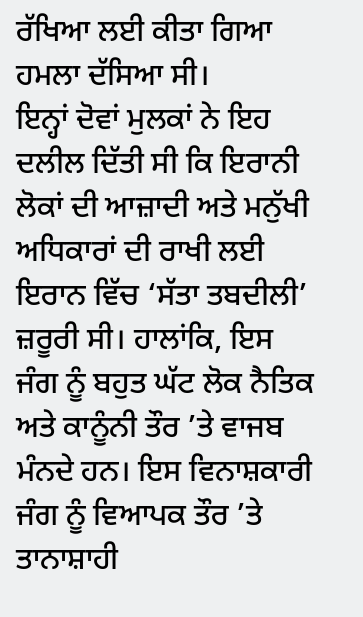ਰੱਖਿਆ ਲਈ ਕੀਤਾ ਗਿਆ ਹਮਲਾ ਦੱਸਿਆ ਸੀ।
ਇਨ੍ਹਾਂ ਦੋਵਾਂ ਮੁਲਕਾਂ ਨੇ ਇਹ ਦਲੀਲ ਦਿੱਤੀ ਸੀ ਕਿ ਇਰਾਨੀ ਲੋਕਾਂ ਦੀ ਆਜ਼ਾਦੀ ਅਤੇ ਮਨੁੱਖੀ ਅਧਿਕਾਰਾਂ ਦੀ ਰਾਖੀ ਲਈ ਇਰਾਨ ਵਿੱਚ ‘ਸੱਤਾ ਤਬਦੀਲੀ’ ਜ਼ਰੂਰੀ ਸੀ। ਹਾਲਾਂਕਿ, ਇਸ ਜੰਗ ਨੂੰ ਬਹੁਤ ਘੱਟ ਲੋਕ ਨੈਤਿਕ ਅਤੇ ਕਾਨੂੰਨੀ ਤੌਰ ’ਤੇ ਵਾਜਬ ਮੰਨਦੇ ਹਨ। ਇਸ ਵਿਨਾਸ਼ਕਾਰੀ ਜੰਗ ਨੂੰ ਵਿਆਪਕ ਤੌਰ ’ਤੇ ਤਾਨਾਸ਼ਾਹੀ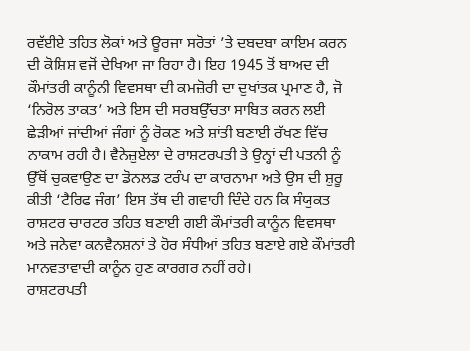ਰਵੱਈਏ ਤਹਿਤ ਲੋਕਾਂ ਅਤੇ ਊਰਜਾ ਸਰੋਤਾਂ ’ਤੇ ਦਬਦਬਾ ਕਾਇਮ ਕਰਨ ਦੀ ਕੋਸ਼ਿਸ਼ ਵਜੋਂ ਦੇਖਿਆ ਜਾ ਰਿਹਾ ਹੈ। ਇਹ 1945 ਤੋਂ ਬਾਅਦ ਦੀ ਕੌਮਾਂਤਰੀ ਕਾਨੂੰਨੀ ਵਿਵਸਥਾ ਦੀ ਕਮਜ਼ੋਰੀ ਦਾ ਦੁਖਾਂਤਕ ਪ੍ਰਮਾਣ ਹੈ, ਜੋ ‘ਨਿਰੋਲ ਤਾਕਤ’ ਅਤੇ ਇਸ ਦੀ ਸਰਬਉੱਚਤਾ ਸਾਬਿਤ ਕਰਨ ਲਈ ਛੇੜੀਆਂ ਜਾਂਦੀਆਂ ਜੰਗਾਂ ਨੂੰ ਰੋਕਣ ਅਤੇ ਸ਼ਾਂਤੀ ਬਣਾਈ ਰੱਖਣ ਵਿੱਚ ਨਾਕਾਮ ਰਹੀ ਹੈ। ਵੈਨੇਜ਼ੁਏਲਾ ਦੇ ਰਾਸ਼ਟਰਪਤੀ ਤੇ ਉਨ੍ਹਾਂ ਦੀ ਪਤਨੀ ਨੂੰ ਉੱਥੋਂ ਚੁਕਵਾਉਣ ਦਾ ਡੋਨਲਡ ਟਰੰਪ ਦਾ ਕਾਰਨਾਮਾ ਅਤੇ ਉਸ ਦੀ ਸ਼ੁਰੂ ਕੀਤੀ ‘ਟੈਰਿਫ ਜੰਗ’ ਇਸ ਤੱਥ ਦੀ ਗਵਾਹੀ ਦਿੰਦੇ ਹਨ ਕਿ ਸੰਯੁਕਤ ਰਾਸ਼ਟਰ ਚਾਰਟਰ ਤਹਿਤ ਬਣਾਈ ਗਈ ਕੌਮਾਂਤਰੀ ਕਾਨੂੰਨ ਵਿਵਸਥਾ ਅਤੇ ਜਨੇਵਾ ਕਨਵੈਨਸ਼ਨਾਂ ਤੇ ਹੋਰ ਸੰਧੀਆਂ ਤਹਿਤ ਬਣਾਏ ਗਏ ਕੌਮਾਂਤਰੀ ਮਾਨਵਤਾਵਾਦੀ ਕਾਨੂੰਨ ਹੁਣ ਕਾਰਗਰ ਨਹੀਂ ਰਹੇ।
ਰਾਸ਼ਟਰਪਤੀ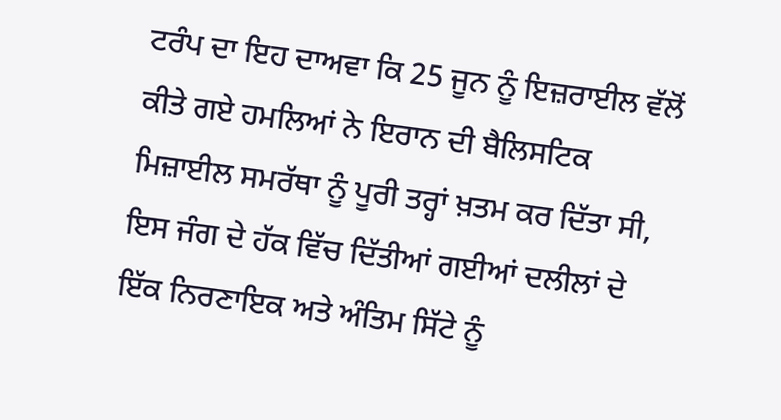ਟਰੰਪ ਦਾ ਇਹ ਦਾਅਵਾ ਕਿ 25 ਜੂਨ ਨੂੰ ਇਜ਼ਰਾਈਲ ਵੱਲੋਂ ਕੀਤੇ ਗਏ ਹਮਲਿਆਂ ਨੇ ਇਰਾਨ ਦੀ ਬੈਲਿਸਟਿਕ ਮਿਜ਼ਾਈਲ ਸਮਰੱਥਾ ਨੂੰ ਪੂਰੀ ਤਰ੍ਹਾਂ ਖ਼ਤਮ ਕਰ ਦਿੱਤਾ ਸੀ, ਇਸ ਜੰਗ ਦੇ ਹੱਕ ਵਿੱਚ ਦਿੱਤੀਆਂ ਗਈਆਂ ਦਲੀਲਾਂ ਦੇ ਇੱਕ ਨਿਰਣਾਇਕ ਅਤੇ ਅੰਤਿਮ ਸਿੱਟੇ ਨੂੰ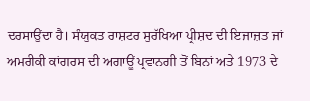ਦਰਸਾਉਂਦਾ ਹੈ। ਸੰਯੁਕਤ ਰਾਸ਼ਟਰ ਸੁਰੱਖਿਆ ਪ੍ਰੀਸ਼ਦ ਦੀ ਇਜਾਜ਼ਤ ਜਾਂ ਅਮਰੀਕੀ ਕਾਂਗਰਸ ਦੀ ਅਗਾਊਂ ਪ੍ਰਵਾਨਗੀ ਤੋਂ ਬਿਨਾਂ ਅਤੇ 1973 ਦੇ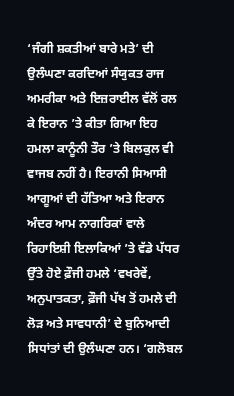‘ਜੰਗੀ ਸ਼ਕਤੀਆਂ ਬਾਰੇ ਮਤੇ’ ਦੀ ਉਲੰਘਣਾ ਕਰਦਿਆਂ ਸੰਯੁਕਤ ਰਾਜ ਅਮਰੀਕਾ ਅਤੇ ਇਜ਼ਰਾਈਲ ਵੱਲੋਂ ਰਲ ਕੇ ਇਰਾਨ ’ਤੇ ਕੀਤਾ ਗਿਆ ਇਹ ਹਮਲਾ ਕਾਨੂੰਨੀ ਤੌਰ ’ਤੇ ਬਿਲਕੁਲ ਵੀ ਵਾਜਬ ਨਹੀਂ ਹੈ। ਇਰਾਨੀ ਸਿਆਸੀ ਆਗੂਆਂ ਦੀ ਹੱਤਿਆ ਅਤੇ ਇਰਾਨ ਅੰਦਰ ਆਮ ਨਾਗਰਿਕਾਂ ਵਾਲੇ ਰਿਹਾਇਸ਼ੀ ਇਲਾਕਿਆਂ ’ਤੇ ਵੱਡੇ ਪੱਧਰ ਉੱਤੇ ਹੋਏ ਫ਼ੌਜੀ ਹਮਲੇ ‘ਵਖਰੇਵੇਂ, ਅਨੁਪਾਤਕਤਾ, ਫ਼ੌਜੀ ਪੱਖ ਤੋਂ ਹਮਲੇ ਦੀ ਲੋੜ ਅਤੇ ਸਾਵਧਾਨੀ’ ਦੇ ਬੁਨਿਆਦੀ ਸਿਧਾਂਤਾਂ ਦੀ ਉਲੰਘਣਾ ਹਨ। ‘ਗਲੋਬਲ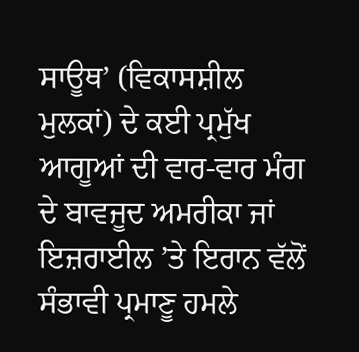ਸਾਊਥ’ (ਵਿਕਾਸਸ਼ੀਲ ਮੁਲਕਾਂ) ਦੇ ਕਈ ਪ੍ਰਮੁੱਖ ਆਗੂਆਂ ਦੀ ਵਾਰ-ਵਾਰ ਮੰਗ ਦੇ ਬਾਵਜੂਦ ਅਮਰੀਕਾ ਜਾਂ ਇਜ਼ਰਾਈਲ ’ਤੇ ਇਰਾਨ ਵੱਲੋਂ ਸੰਭਾਵੀ ਪ੍ਰਮਾਣੂ ਹਮਲੇ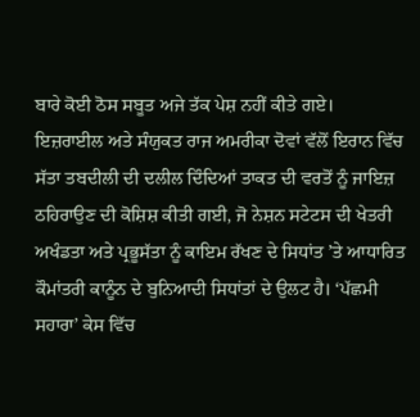ਬਾਰੇ ਕੋਈ ਠੋਸ ਸਬੂਤ ਅਜੇ ਤੱਕ ਪੇਸ਼ ਨਹੀਂ ਕੀਤੇ ਗਏ।
ਇਜ਼ਰਾਈਲ ਅਤੇ ਸੰਯੁਕਤ ਰਾਜ ਅਮਰੀਕਾ ਦੋਵਾਂ ਵੱਲੋਂ ਇਰਾਨ ਵਿੱਚ ਸੱਤਾ ਤਬਦੀਲੀ ਦੀ ਦਲੀਲ ਦਿੰਦਿਆਂ ਤਾਕਤ ਦੀ ਵਰਤੋਂ ਨੂੰ ਜਾਇਜ਼ ਠਹਿਰਾਉਣ ਦੀ ਕੋਸ਼ਿਸ਼ ਕੀਤੀ ਗਈ, ਜੋ ਨੇਸ਼ਨ ਸਟੇਟਸ ਦੀ ਖੇਤਰੀ ਅਖੰਡਤਾ ਅਤੇ ਪ੍ਰਭੂਸੱਤਾ ਨੂੰ ਕਾਇਮ ਰੱਖਣ ਦੇ ਸਿਧਾਂਤ ’ਤੇ ਆਧਾਰਿਤ ਕੌਮਾਂਤਰੀ ਕਾਨੂੰਨ ਦੇ ਬੁਨਿਆਦੀ ਸਿਧਾਂਤਾਂ ਦੇ ਉਲਟ ਹੈ। ‘ਪੱਛਮੀ ਸਹਾਰਾ’ ਕੇਸ ਵਿੱਚ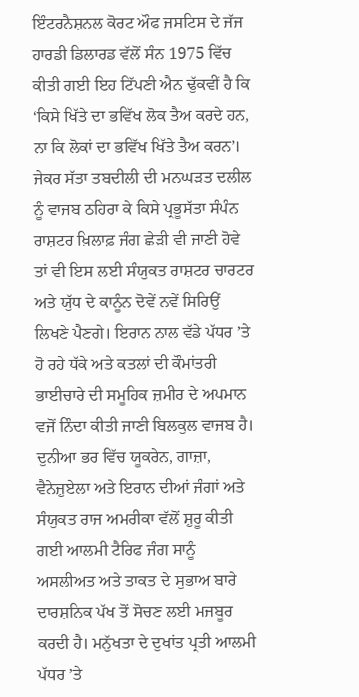ਇੰਟਰਨੈਸ਼ਨਲ ਕੋਰਟ ਔਫ ਜਸਟਿਸ ਦੇ ਜੱਜ ਹਾਰਡੀ ਡਿਲਾਰਡ ਵੱਲੋਂ ਸੰਨ 1975 ਵਿੱਚ ਕੀਤੀ ਗਈ ਇਹ ਟਿੱਪਣੀ ਐਨ ਢੁੱਕਵੀਂ ਹੈ ਕਿ ‘ਕਿਸੇ ਖਿੱਤੇ ਦਾ ਭਵਿੱਖ ਲੋਕ ਤੈਅ ਕਰਦੇ ਹਨ, ਨਾ ਕਿ ਲੋਕਾਂ ਦਾ ਭਵਿੱਖ ਖਿੱਤੇ ਤੈਅ ਕਰਨ’। ਜੇਕਰ ਸੱਤਾ ਤਬਦੀਲੀ ਦੀ ਮਨਘੜਤ ਦਲੀਲ ਨੂੰ ਵਾਜਬ ਠਹਿਰਾ ਕੇ ਕਿਸੇ ਪ੍ਰਭੂਸੱਤਾ ਸੰਪੰਨ ਰਾਸ਼ਟਰ ਖ਼ਿਲਾਫ਼ ਜੰਗ ਛੇੜੀ ਵੀ ਜਾਣੀ ਹੋਵੇ ਤਾਂ ਵੀ ਇਸ ਲਈ ਸੰਯੁਕਤ ਰਾਸ਼ਟਰ ਚਾਰਟਰ ਅਤੇ ਯੁੱਧ ਦੇ ਕਾਨੂੰਨ ਦੋਵੇਂ ਨਵੇਂ ਸਿਰਿਉਂ ਲਿਖਣੇ ਪੈਣਗੇ। ਇਰਾਨ ਨਾਲ ਵੱਡੇ ਪੱਧਰ ’ਤੇ ਹੋ ਰਹੇ ਧੱਕੇ ਅਤੇ ਕਤਲਾਂ ਦੀ ਕੌਮਾਂਤਰੀ ਭਾਈਚਾਰੇ ਦੀ ਸਮੂਹਿਕ ਜ਼ਮੀਰ ਦੇ ਅਪਮਾਨ ਵਜੋਂ ਨਿੰਦਾ ਕੀਤੀ ਜਾਣੀ ਬਿਲਕੁਲ ਵਾਜਬ ਹੈ।
ਦੁਨੀਆ ਭਰ ਵਿੱਚ ਯੂਕਰੇਨ, ਗਾਜ਼ਾ, ਵੈਨੇਜ਼ੁਏਲਾ ਅਤੇ ਇਰਾਨ ਦੀਆਂ ਜੰਗਾਂ ਅਤੇ ਸੰਯੁਕਤ ਰਾਜ ਅਮਰੀਕਾ ਵੱਲੋਂ ਸ਼ੁਰੂ ਕੀਤੀ ਗਈ ਆਲਮੀ ਟੈਰਿਫ ਜੰਗ ਸਾਨੂੰ ਅਸਲੀਅਤ ਅਤੇ ਤਾਕਤ ਦੇ ਸੁਭਾਅ ਬਾਰੇ ਦਾਰਸ਼ਨਿਕ ਪੱਖ ਤੋਂ ਸੋਚਣ ਲਈ ਮਜਬੂਰ ਕਰਦੀ ਹੈ। ਮਨੁੱਖਤਾ ਦੇ ਦੁਖਾਂਤ ਪ੍ਰਤੀ ਆਲਮੀ ਪੱਧਰ ’ਤੇ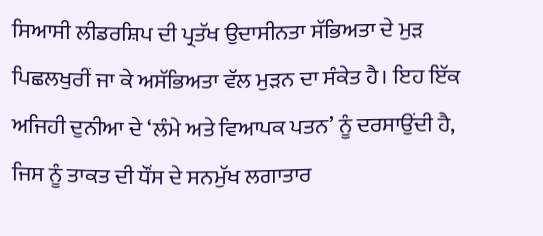ਸਿਆਸੀ ਲੀਡਰਸ਼ਿਪ ਦੀ ਪ੍ਰਤੱਖ ਉਦਾਸੀਨਤਾ ਸੱਭਿਅਤਾ ਦੇ ਮੁੜ ਪਿਛਲਖੁਰੀਂ ਜਾ ਕੇ ਅਸੱਭਿਅਤਾ ਵੱਲ ਮੁੜਨ ਦਾ ਸੰਕੇਤ ਹੈ। ਇਹ ਇੱਕ ਅਜਿਹੀ ਦੁਨੀਆ ਦੇ ‘ਲੰਮੇ ਅਤੇ ਵਿਆਪਕ ਪਤਨ’ ਨੂੰ ਦਰਸਾਉਂਦੀ ਹੈ, ਜਿਸ ਨੂੰ ਤਾਕਤ ਦੀ ਧੌਂਸ ਦੇ ਸਨਮੁੱਖ ਲਗਾਤਾਰ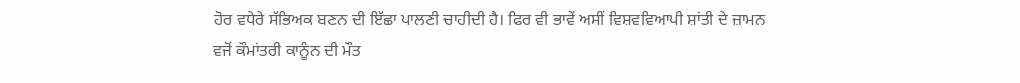ਹੋਰ ਵਧੇਰੇ ਸੱਭਿਅਕ ਬਣਨ ਦੀ ਇੱਛਾ ਪਾਲਣੀ ਚਾਹੀਦੀ ਹੈ। ਫਿਰ ਵੀ ਭਾਵੇਂ ਅਸੀਂ ਵਿਸ਼ਵਵਿਆਪੀ ਸ਼ਾਂਤੀ ਦੇ ਜ਼ਾਮਨ ਵਜੋਂ ਕੌਮਾਂਤਰੀ ਕਾਨੂੰਨ ਦੀ ਮੌਤ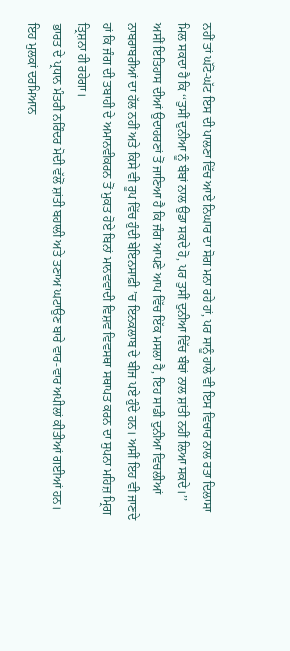ਨਹੀਂ ਤਾਂ ਘੱਟੋ-ਘੱਟ ਇਸ ਦੀ ਪਾਲਣਾ ਵਿੱਚ ਆਏ ਨਿਘਾਰ ਦਾ ਸੋਗ ਮਨਾ ਰਹੇ ਹਾਂ, ਪਰ ਸਾਨੂੰ ਹਾਲੇ ਵੀ ਇਸ ਵਿਚਾਰ ਨਾਲ ਰਤਾ ਦਿਲਾਸਾ ਮਿਲ ਸਕਦਾ ਹੈ ਕਿ ‘‘ਤੁਸੀਂ ਦੁਨੀਆ ਨੂੰ ਬੰਬਾਂ ਨਾਲ ਉਡਾ ਸਕਦੇ ਹੋ, ਪਰ ਤੁਸੀਂ ਦੁਨੀਆ ਵਿੱਚ ਬੰਬਾਂ ਨਾਲ ਸ਼ਾਂਤੀ ਨਹੀਂ ਲਿਆ ਸਕਦੇ।’’ ਅਸੀਂ ਇਤਿਹਾਸ ਦੀਆਂ ਉਦਾਹਰਣਾਂ ਤੋਂ ਜਾਣਿਆ ਹੈ ਕਿ ਜੰਗ ਆਪਣੇ ਆਪ ਵਿੱਚ ਇੱਕ ਮਸਲਾ ਹੈ, ਇਹ ਸਾਡੀ ਦੁਨੀਆ ਵਿਚਲੀਆਂ ਨਾਬਰਾਬਰੀਆਂ ਦਾ ਹੱਲ ਨਹੀਂ ਅਤੇ ਕਿਸੇ ਵੀ ਰੂਪ ਵਿੱਚ ਹੁੰਦੀ ਬੇਇਨਸਾਫ਼ੀ ’ਚ ਇਨਕਲਾਬ ਦੇ ਬੀਜ ਪਏ ਹੁੰਦੇ ਹਨ। ਅਸੀਂ ਇਹ ਵੀ ਜਾਣਦੇ ਹਾਂ ਕਿ ਜੰਗ ਦੀ ਤਬਾਹੀ ਦੇ ਅਮਾਨਵੀਕਰਨ ਤੋਂ ਮੁਕਤ ਹੋਏ ਬਿਨਾਂ ਮਾਨਵਵਾਦੀ ਵਿਸ਼ਵ ਵਿਵਸਥਾ ਸਥਾਪਤ ਕਰਨ ਦਾ ਸੁਪਨਾ ਮਹਿਜ਼ ਮ੍ਰਿਗ ਤ੍ਰਿਸ਼ਨਾ ਹੀ ਰਹੇਗਾ।
ਭਾਰਤ ਦੇ ਪ੍ਰਧਾਨ ਮੰਤਰੀ ਨਰਿੰਦਰ ਮੋਦੀ ਵੱਲੋਂ ਸ਼ਾਂਤੀ ਬਹਾਲੀ ਅਤੇ ਤਣਾਅ ਘਟਾਉਣ ਬਾਰੇ ਵਾਰ-ਵਾਰ ਅਪੀਲਾਂ ਕੀਤੀਆਂ ਗਈਆਂ ਹਨ। ਇਹ ਮੁਲਕਾਂ ਦਰਮਿਆਨ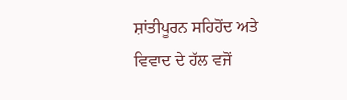ਸ਼ਾਂਤੀਪੂਰਨ ਸਹਿਹੋਂਦ ਅਤੇ ਵਿਵਾਦ ਦੇ ਹੱਲ ਵਜੋਂ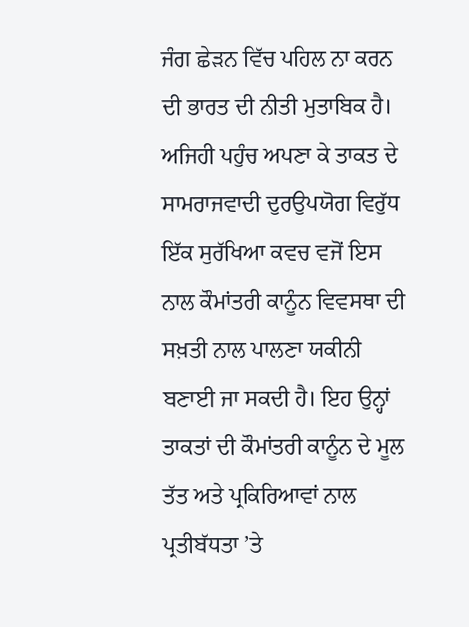ਜੰਗ ਛੇੜਨ ਵਿੱਚ ਪਹਿਲ ਨਾ ਕਰਨ ਦੀ ਭਾਰਤ ਦੀ ਨੀਤੀ ਮੁਤਾਬਿਕ ਹੈ। ਅਜਿਹੀ ਪਹੁੰਚ ਅਪਣਾ ਕੇ ਤਾਕਤ ਦੇ ਸਾਮਰਾਜਵਾਦੀ ਦੁਰਉਪਯੋਗ ਵਿਰੁੱਧ ਇੱਕ ਸੁਰੱਖਿਆ ਕਵਚ ਵਜੋਂ ਇਸ ਨਾਲ ਕੌਮਾਂਤਰੀ ਕਾਨੂੰਨ ਵਿਵਸਥਾ ਦੀ ਸਖ਼ਤੀ ਨਾਲ ਪਾਲਣਾ ਯਕੀਨੀ ਬਣਾਈ ਜਾ ਸਕਦੀ ਹੈ। ਇਹ ਉਨ੍ਹਾਂ ਤਾਕਤਾਂ ਦੀ ਕੌਮਾਂਤਰੀ ਕਾਨੂੰਨ ਦੇ ਮੂਲ ਤੱਤ ਅਤੇ ਪ੍ਰਕਿਰਿਆਵਾਂ ਨਾਲ ਪ੍ਰਤੀਬੱਧਤਾ ’ਤੇ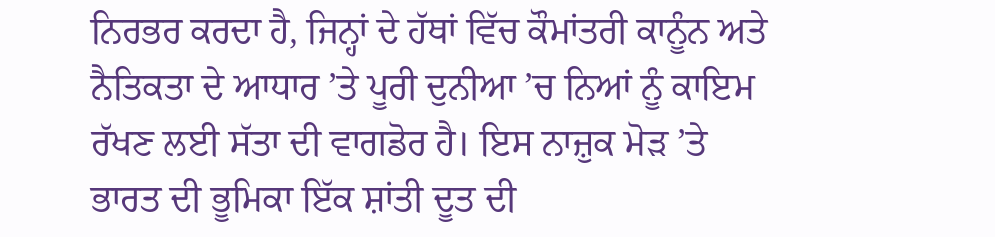ਨਿਰਭਰ ਕਰਦਾ ਹੈ, ਜਿਨ੍ਹਾਂ ਦੇ ਹੱਥਾਂ ਵਿੱਚ ਕੌਮਾਂਤਰੀ ਕਾਨੂੰਨ ਅਤੇ ਨੈਤਿਕਤਾ ਦੇ ਆਧਾਰ ’ਤੇ ਪੂਰੀ ਦੁਨੀਆ ’ਚ ਨਿਆਂ ਨੂੰ ਕਾਇਮ ਰੱਖਣ ਲਈ ਸੱਤਾ ਦੀ ਵਾਗਡੋਰ ਹੈ। ਇਸ ਨਾਜ਼ੁਕ ਮੋੜ ’ਤੇ ਭਾਰਤ ਦੀ ਭੂਮਿਕਾ ਇੱਕ ਸ਼ਾਂਤੀ ਦੂਤ ਦੀ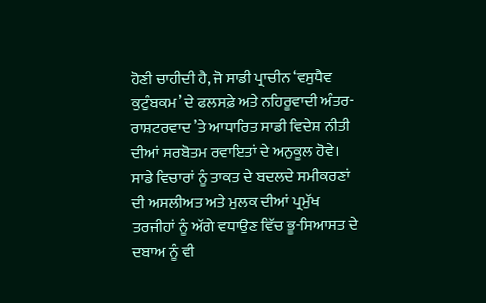ਹੋਣੀ ਚਾਹੀਦੀ ਹੈ, ਜੋ ਸਾਡੀ ਪ੍ਰਾਚੀਨ ‘ਵਸੁਧੈਵ ਕੁਟੁੰਬਕਮ’ ਦੇ ਫਲਸਫ਼ੇ ਅਤੇ ਨਹਿਰੂਵਾਦੀ ਅੰਤਰ-ਰਾਸ਼ਟਰਵਾਦ ’ਤੇ ਆਧਾਰਿਤ ਸਾਡੀ ਵਿਦੇਸ਼ ਨੀਤੀ ਦੀਆਂ ਸਰਬੋਤਮ ਰਵਾਇਤਾਂ ਦੇ ਅਨੁਕੂਲ ਹੋਵੇ।
ਸਾਡੇ ਵਿਚਾਰਾਂ ਨੂੰ ਤਾਕਤ ਦੇ ਬਦਲਦੇ ਸਮੀਕਰਣਾਂ ਦੀ ਅਸਲੀਅਤ ਅਤੇ ਮੁਲਕ ਦੀਆਂ ਪ੍ਰਮੁੱਖ ਤਰਜੀਹਾਂ ਨੂੰ ਅੱਗੇ ਵਧਾਉਣ ਵਿੱਚ ਭੂ-ਸਿਆਸਤ ਦੇ ਦਬਾਅ ਨੂੰ ਵੀ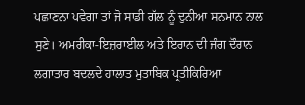ਪਛਾਣਨਾ ਪਵੇਗਾ ਤਾਂ ਜੋ ਸਾਡੀ ਗੱਲ ਨੂੰ ਦੁਨੀਆ ਸਨਮਾਨ ਨਾਲ ਸੁਣੇ। ਅਮਰੀਕਾ-ਇਜ਼ਰਾਈਲ ਅਤੇ ਇਰਾਨ ਦੀ ਜੰਗ ਦੌਰਾਨ ਲਗਾਤਾਰ ਬਦਲਦੇ ਹਾਲਾਤ ਮੁਤਾਬਿਕ ਪ੍ਰਤੀਕਿਰਿਆ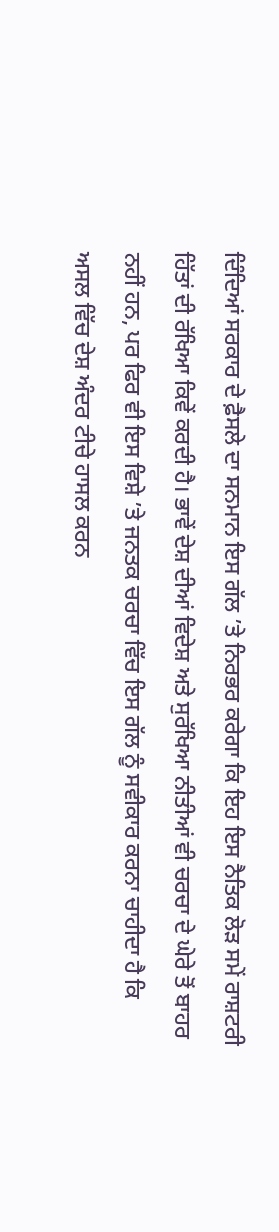ਦਿੰਦਿਆਂ ਸਰਕਾਰ ਦੇ ਫ਼ੈਸਲੇ ਦਾ ਸਨਮਾਨ ਇਸ ਗੱਲ ’ਤੇ ਨਿਰਭਰ ਕਰੇਗਾ ਕਿ ਇਹ ਇਸ ਨੈਤਿਕ ਲੋੜ ਸਮੇਂ ਰਾਸ਼ਟਰੀ ਹਿੱਤਾਂ ਦੀ ਰੱਖਿਆ ਕਿਵੇਂ ਕਰਦੀ ਹੈ। ਭਾਵੇਂ ਦੇਸ਼ ਦੀਆਂ ਵਿਦੇਸ਼ ਅਤੇ ਸੁਰੱਖਿਆ ਨੀਤੀਆਂ ਵੀ ਚਰਚਾ ਦੇ ਘੇਰੇ ਤੋਂ ਬਾਹਰ ਨਹੀਂ ਹਨ, ਪਰ ਫਿਰ ਵੀ ਇਸ ਵਿਸ਼ੇ ’ਤੇ ਜਨਤਕ ਚਰਚਾ ਵਿੱਚ ਇਸ ਗੱਲ ਨੂੰ ਸਵੀਕਾਰ ਕਰਨਾ ਚਾਹੀਦਾ ਹੈ ਕਿ ਅਸਲ ਵਿੱਚ ਦੇਸ਼ ਅੰਦਰ ਟੀਚੇ ਹਾਸਲ ਕਰਨ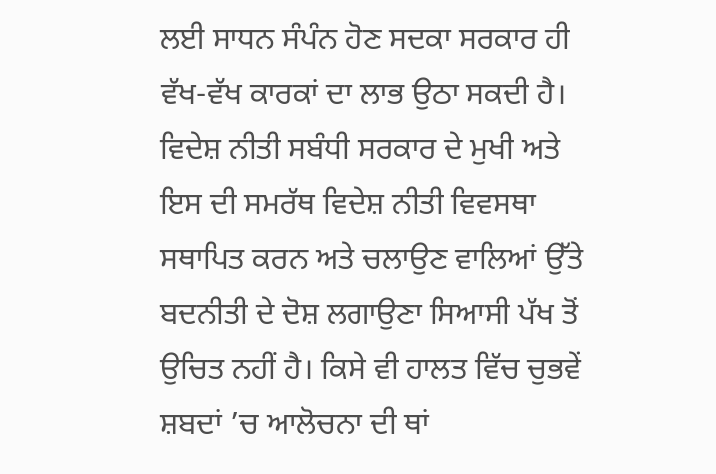ਲਈ ਸਾਧਨ ਸੰਪੰਨ ਹੋਣ ਸਦਕਾ ਸਰਕਾਰ ਹੀ ਵੱਖ-ਵੱਖ ਕਾਰਕਾਂ ਦਾ ਲਾਭ ਉਠਾ ਸਕਦੀ ਹੈ। ਵਿਦੇਸ਼ ਨੀਤੀ ਸਬੰਧੀ ਸਰਕਾਰ ਦੇ ਮੁਖੀ ਅਤੇ ਇਸ ਦੀ ਸਮਰੱਥ ਵਿਦੇਸ਼ ਨੀਤੀ ਵਿਵਸਥਾ ਸਥਾਪਿਤ ਕਰਨ ਅਤੇ ਚਲਾਉਣ ਵਾਲਿਆਂ ਉੱਤੇ ਬਦਨੀਤੀ ਦੇ ਦੋਸ਼ ਲਗਾਉਣਾ ਸਿਆਸੀ ਪੱਖ ਤੋਂ ਉਚਿਤ ਨਹੀਂ ਹੈ। ਕਿਸੇ ਵੀ ਹਾਲਤ ਵਿੱਚ ਚੁਭਵੇਂ ਸ਼ਬਦਾਂ ’ਚ ਆਲੋਚਨਾ ਦੀ ਥਾਂ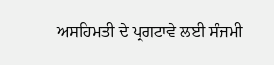ਅਸਹਿਮਤੀ ਦੇ ਪ੍ਰਗਟਾਵੇ ਲਈ ਸੰਜਮੀ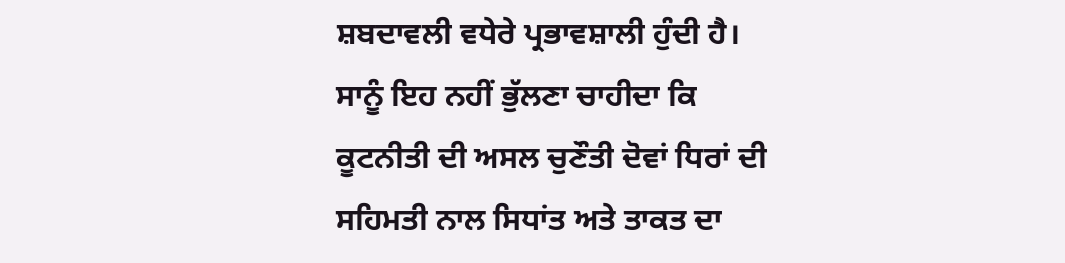ਸ਼ਬਦਾਵਲੀ ਵਧੇਰੇ ਪ੍ਰਭਾਵਸ਼ਾਲੀ ਹੁੰਦੀ ਹੈ। ਸਾਨੂੰ ਇਹ ਨਹੀਂ ਭੁੱਲਣਾ ਚਾਹੀਦਾ ਕਿ ਕੂਟਨੀਤੀ ਦੀ ਅਸਲ ਚੁਣੌਤੀ ਦੋਵਾਂ ਧਿਰਾਂ ਦੀ ਸਹਿਮਤੀ ਨਾਲ ਸਿਧਾਂਤ ਅਤੇ ਤਾਕਤ ਦਾ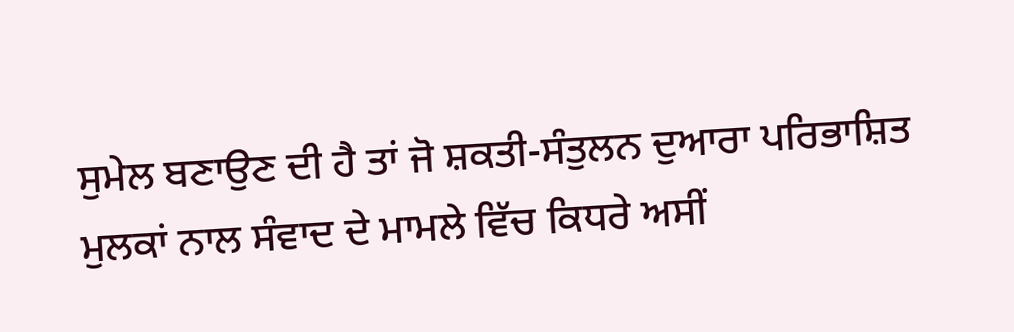ਸੁਮੇਲ ਬਣਾਉਣ ਦੀ ਹੈ ਤਾਂ ਜੋ ਸ਼ਕਤੀ-ਸੰਤੁਲਨ ਦੁਆਰਾ ਪਰਿਭਾਸ਼ਿਤ ਮੁਲਕਾਂ ਨਾਲ ਸੰਵਾਦ ਦੇ ਮਾਮਲੇ ਵਿੱਚ ਕਿਧਰੇ ਅਸੀਂ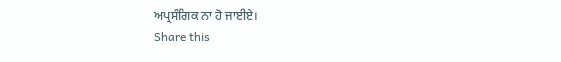ਅਪ੍ਰਸੰਗਿਕ ਨਾ ਹੋ ਜਾਈਏ।
Share this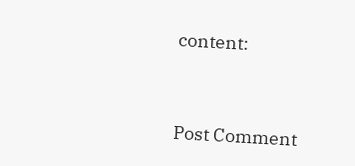content:



Post Comment